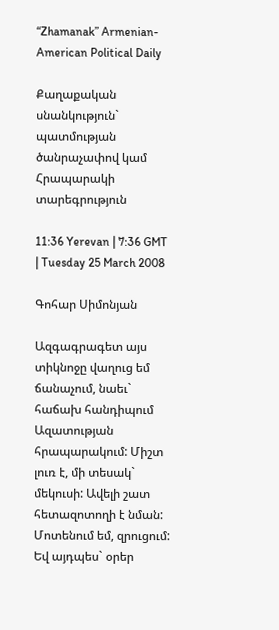“Zhamanak” Armenian-American Political Daily

Քաղաքական սնանկություն` պատմության ծանրաչափով կամ Հրապարակի տարեգրություն

11:36 Yerevan | 7:36 GMT | Tuesday 25 March 2008

Գոհար Սիմոնյան

Ազգագրագետ այս տիկնոջը վաղուց եմ ճանաչում, նաեւ` հաճախ հանդիպում Ազատության հրապարակում: Միշտ լուռ է, մի տեսակ` մեկուսի: Ավելի շատ հետազոտողի է նման: Մոտենում եմ, զրուցում: Եվ այդպես` օրեր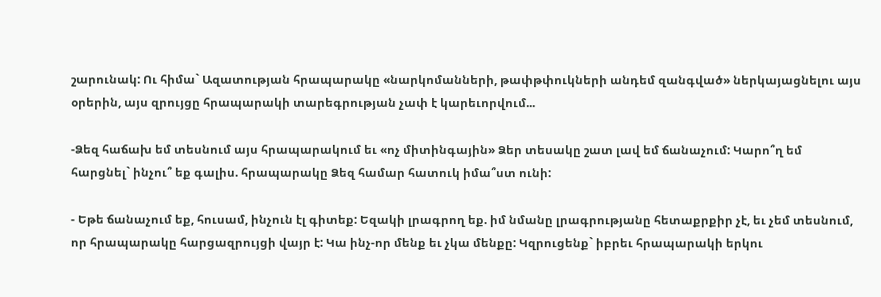շարունակ: Ու հիմա` Ազատության հրապարակը «նարկոմանների, թափթփուկների անդեմ զանգված» ներկայացնելու այս օրերին, այս զրույցը հրապարակի տարեգրության չափ է կարեւորվում...

-Ձեզ հաճախ եմ տեսնում այս հրապարակում եւ «ոչ միտինգային» Ձեր տեսակը շատ լավ եմ ճանաչում: Կարո՞ղ եմ հարցնել` ինչու՞ եք գալիս. հրապարակը Ձեզ համար հատուկ իմա՞ստ ունի:

- Եթե ճանաչում եք, հուսամ, ինչուն էլ գիտեք: Եզակի լրագրող եք. իմ նմանը լրագրությանը հետաքրքիր չէ, եւ չեմ տեսնում, որ հրապարակը հարցազրույցի վայր է: Կա ինչ-որ մենք եւ չկա մենքը: Կզրուցենք` իբրեւ հրապարակի երկու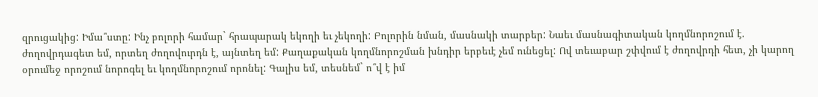զրուցակից: Իմա՞ստը: Ինչ բոլորի համար` հրապարակ եկողի եւ չեկողի: Բոլորին նման, մասնակի տարբեր: Նաեւ մասնագիտական կողմնորոշում է. ժողովրդագետ եմ, որտեղ ժողովուրդն է, այնտեղ եմ: Քաղաքական կողմնորոշման խնդիր երբեւէ չեմ ունեցել: Ով տեւաբար շփվում է ժողովրդի հետ, չի կարող օրումեջ որոշում նորոգել եւ կողմնորոշում որոնել: Գալիս եմ, տեսնեմ` ո՞վ է իմ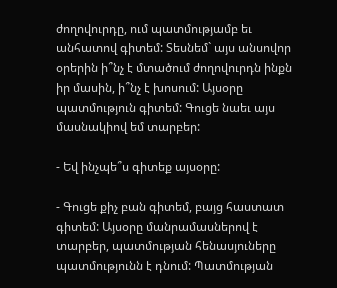ժողովուրդը, ում պատմությամբ եւ անհատով գիտեմ: Տեսնեմ` այս անսովոր օրերին ի՞նչ է մտածում ժողովուրդն ինքն իր մասին, ի՞նչ է խոսում: Այսօրը պատմություն գիտեմ: Գուցե նաեւ այս մասնակիով եմ տարբեր:

- Եվ ինչպե՞ս գիտեք այսօրը:

- Գուցե քիչ բան գիտեմ, բայց հաստատ գիտեմ: Այսօրը մանրամասներով է տարբեր, պատմության հենասյուները պատմությունն է դնում: Պատմության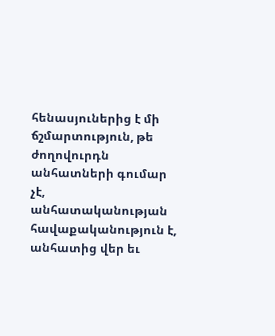հենասյուներից է մի ճշմարտություն, թե ժողովուրդն անհատների գումար չէ, անհատականության հավաքականություն է, անհատից վեր եւ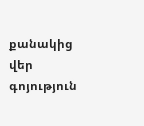քանակից վեր գոյություն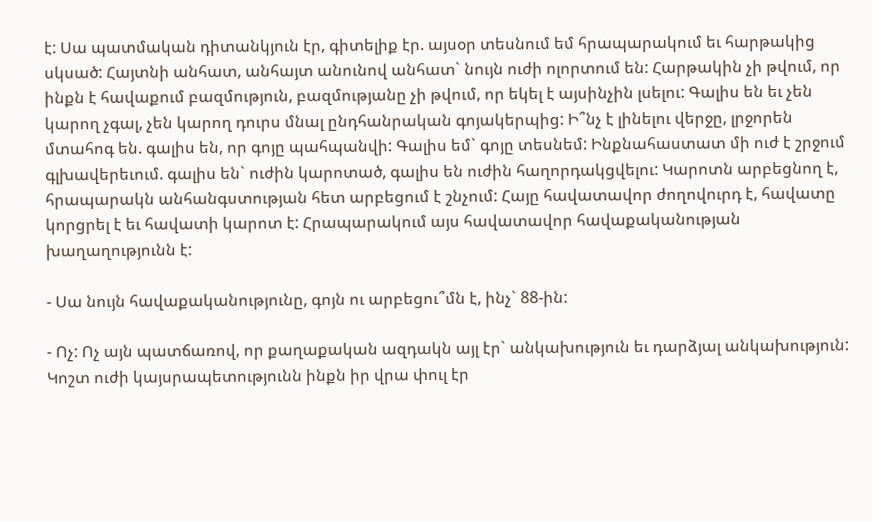է: Սա պատմական դիտանկյուն էր, գիտելիք էր. այսօր տեսնում եմ հրապարակում եւ հարթակից սկսած: Հայտնի անհատ, անհայտ անունով անհատ` նույն ուժի ոլորտում են: Հարթակին չի թվում, որ ինքն է հավաքում բազմություն, բազմությանը չի թվում, որ եկել է այսինչին լսելու: Գալիս են եւ չեն կարող չգալ, չեն կարող դուրս մնալ ընդհանրական գոյակերպից: Ի՞նչ է լինելու վերջը, լրջորեն մտահոգ են. գալիս են, որ գոյը պահպանվի: Գալիս եմ` գոյը տեսնեմ: Ինքնահաստատ մի ուժ է շրջում գլխավերեւում. գալիս են` ուժին կարոտած, գալիս են ուժին հաղորդակցվելու: Կարոտն արբեցնող է, հրապարակն անհանգստության հետ արբեցում է շնչում: Հայը հավատավոր ժողովուրդ է, հավատը կորցրել է եւ հավատի կարոտ է: Հրապարակում այս հավատավոր հավաքականության խաղաղությունն է:

- Սա նույն հավաքականությունը, գոյն ու արբեցու՞մն է, ինչ` 88-ին:

- Ոչ: Ոչ այն պատճառով, որ քաղաքական ազդակն այլ էր` անկախություն եւ դարձյալ անկախություն: Կոշտ ուժի կայսրապետությունն ինքն իր վրա փուլ էր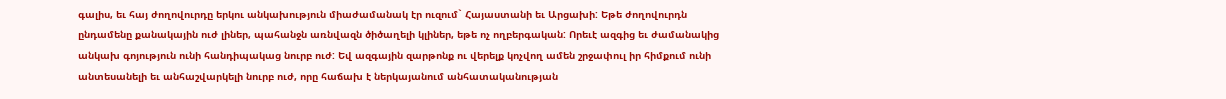գալիս, եւ հայ ժողովուրդը երկու անկախություն միաժամանակ էր ուզում` Հայաստանի եւ Արցախի: Եթե ժողովուրդն ընդամենը քանակային ուժ լիներ, պահանջն առնվազն ծիծաղելի կլիներ, եթե ոչ ողբերգական: Որեւէ ազգից եւ ժամանակից անկախ գոյություն ունի հանդիպակաց նուրբ ուժ: Եվ ազգային զարթոնք ու վերելք կոչվող ամեն շրջափուլ իր հիմքում ունի անտեսանելի եւ անհաշվարկելի նուրբ ուժ, որը հաճախ է ներկայանում անհատականության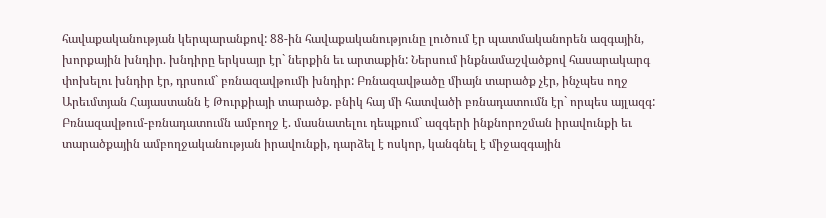հավաքականության կերպարանքով: 88-ին հավաքականությունը լուծում էր պատմականորեն ազգային, խորքային խնդիր. խնդիրը երկսայր էր` ներքին եւ արտաքին: Ներսում ինքնամաշվածքով հասարակարգ փոխելու խնդիր էր, դրսում` բռնազավթումի խնդիր: Բռնազավթածը միայն տարածք չէր, ինչպես ողջ Արեւմտյան Հայաստանն է Թուրքիայի տարածք. բնիկ հայ մի հատվածի բռնադատումն էր` որպես այլազգ: Բռնազավթում-բռնադատումն ամբողջ է. մասնատելու դեպքում` ազգերի ինքնորոշման իրավունքի եւ տարածքային ամբողջականության իրավունքի, դարձել է ոսկոր, կանգնել է միջազգային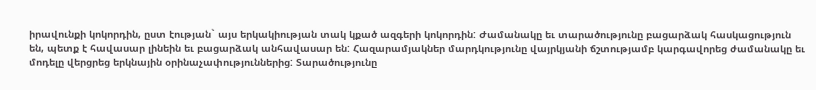իրավունքի կոկորդին, ըստ էության` այս երկակիության տակ կքած ազգերի կոկորդին: Ժամանակը եւ տարածությունը բացարձակ հասկացություն են, պետք է հավասար լինեին եւ բացարձակ անհավասար են: Հազարամյակներ մարդկությունը վայրկյանի ճշտությամբ կարգավորեց ժամանակը եւ մոդելը վերցրեց երկնային օրինաչափություններից: Տարածությունը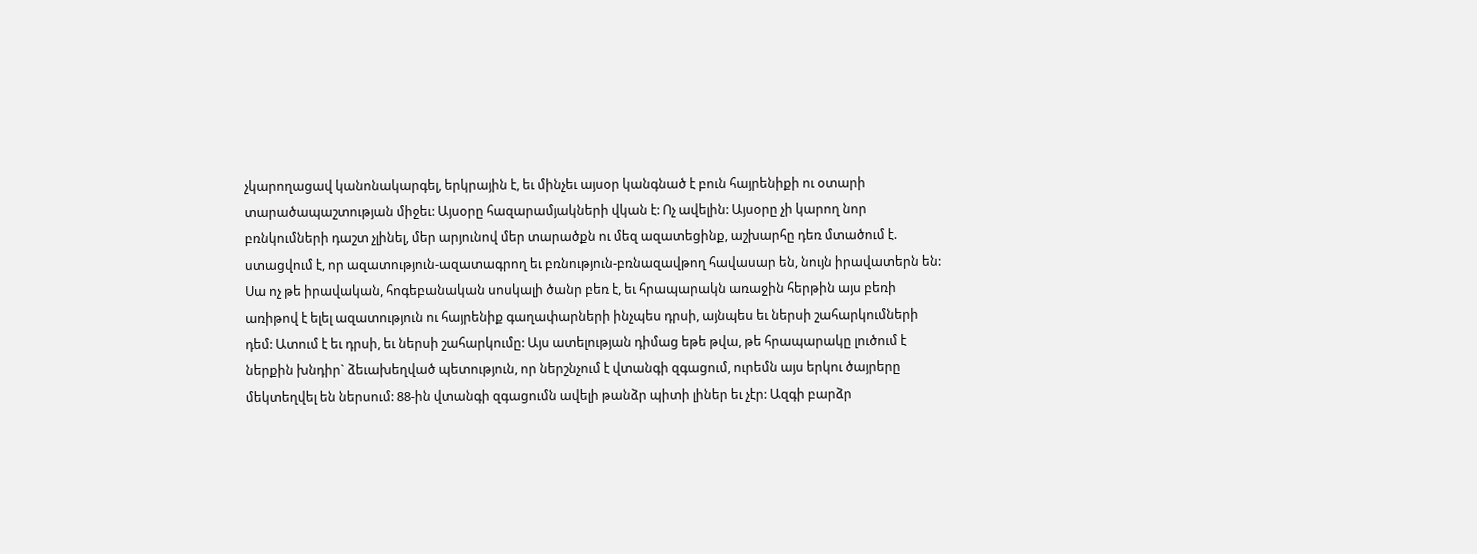չկարողացավ կանոնակարգել, երկրային է, եւ մինչեւ այսօր կանգնած է բուն հայրենիքի ու օտարի տարածապաշտության միջեւ: Այսօրը հազարամյակների վկան է: Ոչ ավելին: Այսօրը չի կարող նոր բռնկումների դաշտ չլինել, մեր արյունով մեր տարածքն ու մեզ ազատեցինք, աշխարհը դեռ մտածում է. ստացվում է, որ ազատություն-ազատագրող եւ բռնություն-բռնազավթող հավասար են, նույն իրավատերն են: Սա ոչ թե իրավական, հոգեբանական սոսկալի ծանր բեռ է, եւ հրապարակն առաջին հերթին այս բեռի առիթով է ելել ազատություն ու հայրենիք գաղափարների ինչպես դրսի, այնպես եւ ներսի շահարկումների դեմ: Ատում է եւ դրսի, եւ ներսի շահարկումը: Այս ատելության դիմաց եթե թվա, թե հրապարակը լուծում է ներքին խնդիր` ձեւախեղված պետություն, որ ներշնչում է վտանգի զգացում, ուրեմն այս երկու ծայրերը մեկտեղվել են ներսում: 88-ին վտանգի զգացումն ավելի թանձր պիտի լիներ եւ չէր: Ազգի բարձր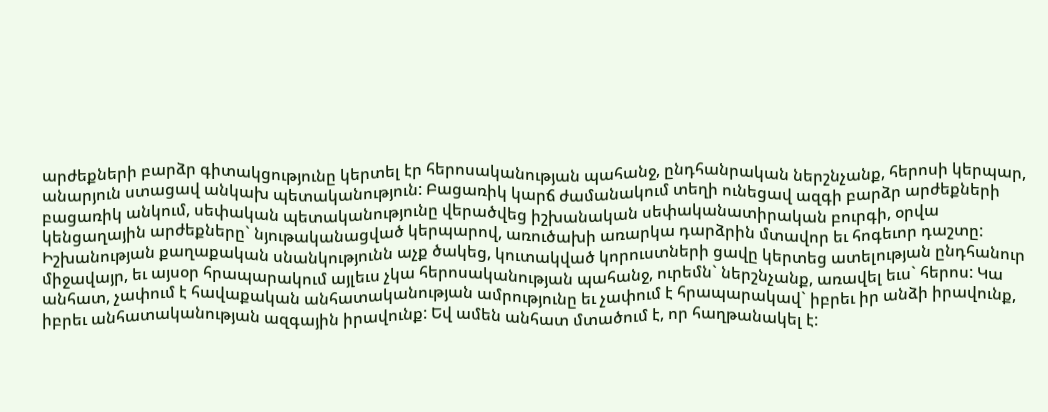արժեքների բարձր գիտակցությունը կերտել էր հերոսականության պահանջ, ընդհանրական ներշնչանք, հերոսի կերպար, անարյուն ստացավ անկախ պետականություն: Բացառիկ կարճ ժամանակում տեղի ունեցավ ազգի բարձր արժեքների բացառիկ անկում, սեփական պետականությունը վերածվեց իշխանական սեփականատիրական բուրգի, օրվա կենցաղային արժեքները` նյութականացված կերպարով, առուծախի առարկա դարձրին մտավոր եւ հոգեւոր դաշտը: Իշխանության քաղաքական սնանկությունն աչք ծակեց, կուտակված կորուստների ցավը կերտեց ատելության ընդհանուր միջավայր, եւ այսօր հրապարակում այլեւս չկա հերոսականության պահանջ, ուրեմն` ներշնչանք, առավել եւս` հերոս: Կա անհատ, չափում է հավաքական անհատականության ամրությունը եւ չափում է հրապարակավ` իբրեւ իր անձի իրավունք, իբրեւ անհատականության ազգային իրավունք: Եվ ամեն անհատ մտածում է, որ հաղթանակել է: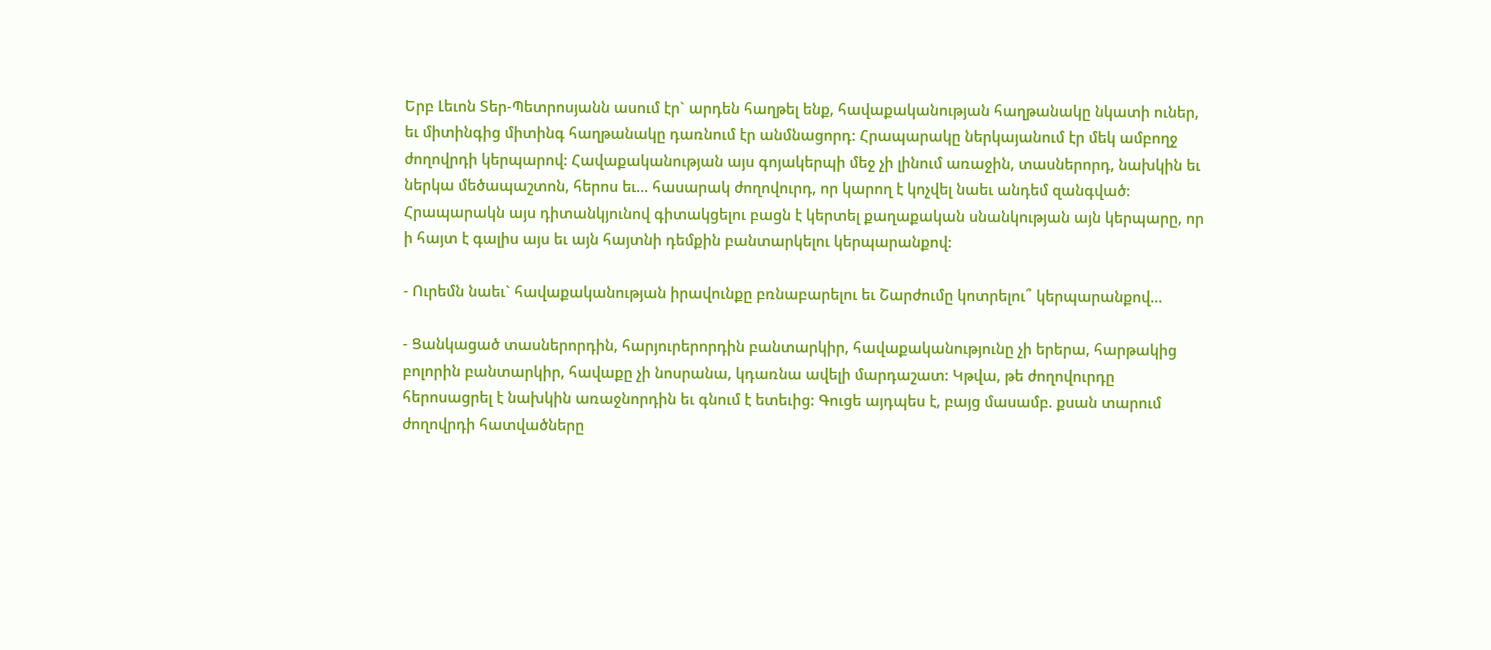Երբ Լեւոն Տեր-Պետրոսյանն ասում էր` արդեն հաղթել ենք, հավաքականության հաղթանակը նկատի ուներ, եւ միտինգից միտինգ հաղթանակը դառնում էր անմնացորդ: Հրապարակը ներկայանում էր մեկ ամբողջ ժողովրդի կերպարով: Հավաքականության այս գոյակերպի մեջ չի լինում առաջին, տասներորդ, նախկին եւ ներկա մեծապաշտոն, հերոս եւ... հասարակ ժողովուրդ, որ կարող է կոչվել նաեւ անդեմ զանգված: Հրապարակն այս դիտանկյունով գիտակցելու բացն է կերտել քաղաքական սնանկության այն կերպարը, որ ի հայտ է գալիս այս եւ այն հայտնի դեմքին բանտարկելու կերպարանքով:

- Ուրեմն նաեւ` հավաքականության իրավունքը բռնաբարելու եւ Շարժումը կոտրելու՞ կերպարանքով...

- Ցանկացած տասներորդին, հարյուրերորդին բանտարկիր, հավաքականությունը չի երերա, հարթակից բոլորին բանտարկիր, հավաքը չի նոսրանա, կդառնա ավելի մարդաշատ: Կթվա, թե ժողովուրդը հերոսացրել է նախկին առաջնորդին եւ գնում է ետեւից: Գուցե այդպես է, բայց մասամբ. քսան տարում ժողովրդի հատվածները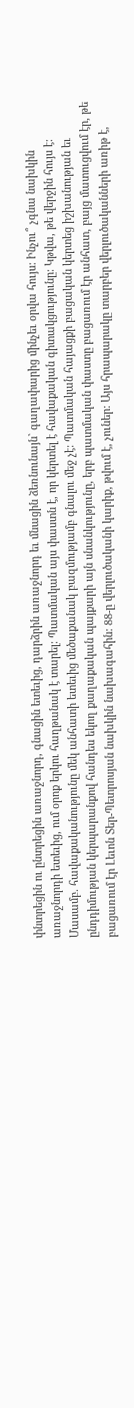փնտրեցին ու ընտրեցին առաջնորդ, գնացին ետեւից, դարձրին առաջնորդ եւ մնացին ձեռնունայն` գաղափարից մինչեւ օրվա հույս: Ինչու՞ չգնա նախկին առաջնորդի ետեւից, ում օրոք երկու հաղթանակ է տարել: Պատմական այս փաստն է, որ կերտել է հավաքական գիտակցությունը: Կթվա, թե վերջին հույս է: Մասամբ. հավաքականությունը մեկ անհատի ետեւից մեծաքանակ բազմությամբ գնալու մեջ չէ: Պատմական հայացքի բացական կերտեց իշխանության եւ ընդդիմության կերպարանքով հանդես եկող քաղաքական պայքարի այն սնանկությունը, երբ պատմական փաստը բացառում էր անհատ, բայց մատուցվում էր, թե բացառում էր Լեւոն Տեր-Պետրոսյան նախկին նախագահին: 88-ը վերլուծականի կարիք, թվում է, չուներ: Այս հրապարակը տարբեր վերլուծականների առիթ է,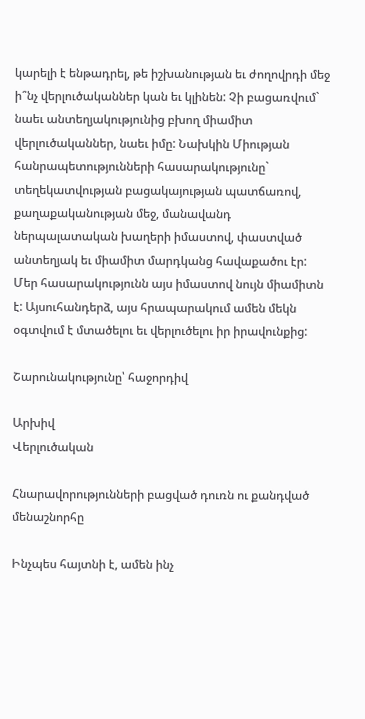կարելի է ենթադրել, թե իշխանության եւ ժողովրդի մեջ ի՞նչ վերլուծականներ կան եւ կլինեն: Չի բացառվում` նաեւ անտեղյակությունից բխող միամիտ վերլուծականներ, նաեւ իմը: Նախկին Միության հանրապետությունների հասարակությունը` տեղեկատվության բացակայության պատճառով, քաղաքականության մեջ, մանավանդ ներպալատական խաղերի իմաստով, փաստված անտեղյակ եւ միամիտ մարդկանց հավաքածու էր: Մեր հասարակությունն այս իմաստով նույն միամիտն է: Այսուհանդերձ, այս հրապարակում ամեն մեկն օգտվում է մտածելու եւ վերլուծելու իր իրավունքից:

Շարունակությունը՝ հաջորդիվ

Արխիվ
Վերլուծական

Հնարավորությունների բացված դուռն ու քանդված մենաշնորհը

Ինչպես հայտնի է, ամեն ինչ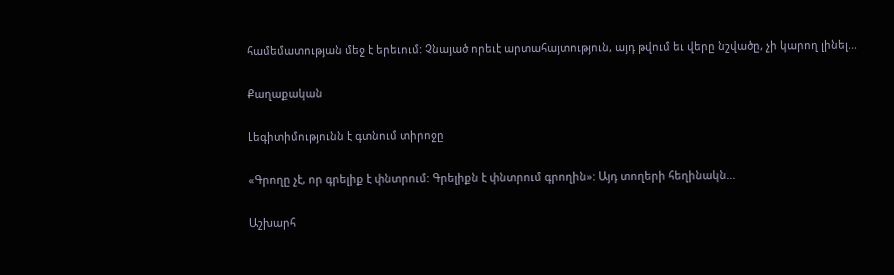համեմատության մեջ է երեւում: Չնայած որեւէ արտահայտություն, այդ թվում եւ վերը նշվածը, չի կարող լինել...

Քաղաքական

Լեգիտիմությունն է գտնում տիրոջը

«Գրողը չէ, որ գրելիք է փնտրում: Գրելիքն է փնտրում գրողին»: Այդ տողերի հեղինակն...

Աշխարհ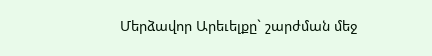Մերձավոր Արեւելքը` շարժման մեջ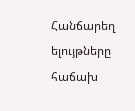Հանճարեղ ելույթները հաճախ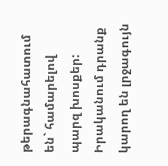թերագնահատում են` համարելով պարզ խոսքեր: Իրականում դրանք կարող են լրջագույն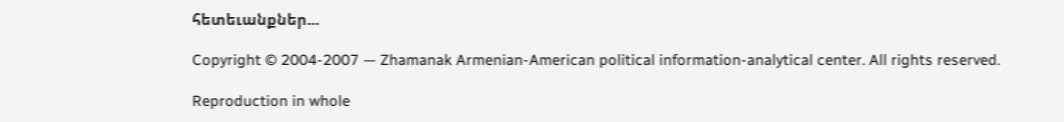հետեւանքներ...

Copyright © 2004-2007 — Zhamanak Armenian-American political information-analytical center. All rights reserved.

Reproduction in whole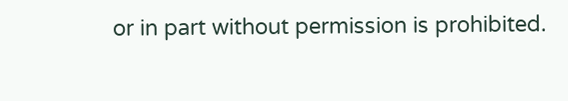or in part without permission is prohibited.